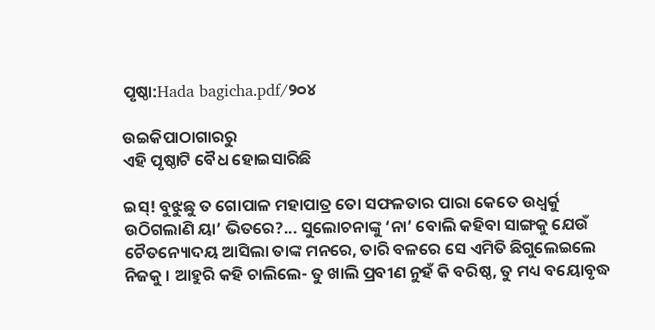ପୃଷ୍ଠା:Hada bagicha.pdf/୨୦୪

ଉଇକିପାଠାଗାର‌ରୁ
ଏହି ପୃଷ୍ଠାଟି ବୈଧ ହୋଇସାରିଛି

ଇସ୍! ବୁଝୁଛୁ ତ ଗୋପାଳ ମହାପାତ୍ର ତୋ ସଫଳତାର ପାରା କେତେ ଉଧ୍ୱର୍କୁ ଉଠିଗଲାଣି ୟା’ ଭିତରେ?... ସୁଲୋଚନାଙ୍କୁ ‘ନା’ ବୋଲି କହିବା ସାଙ୍ଗକୁ ଯେଉଁ ଚୈତନ୍ୟୋଦୟ ଆସିଲା ତାଙ୍କ ମନରେ, ତାରି ବଳରେ ସେ ଏମିତି ଛିଗୁଲେଇଲେ ନିଜକୁ । ଆହୁରି କହି ଚାଲିଲେ- ତୁ ଖାଲି ପ୍ରବୀଣ ନୁହଁ କି ବରିଷ୍ଠ, ତୁ ମଧ୍ୟ ବୟୋବୃଦ୍ଧ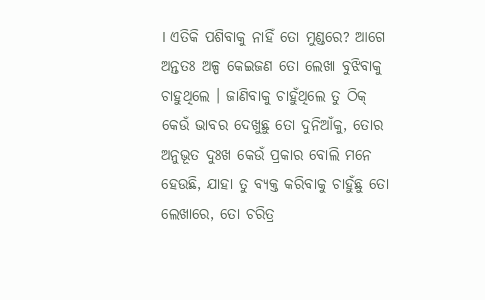। ଏତିକି ପଶିବାକୁ ନାହିଁ ତୋ ମୁଣ୍ଡରେ? ଆଗେ ଅନ୍ତତଃ ଅଳ୍ପ କେଇଜଣ ତୋ ଲେଖା ବୁଝିବାକୁ ଚାହୁଥିଲେ । ଜାଣିବାକୁ ଚାହୁଁଥିଲେ ତୁ ଠିକ୍ କେଉଁ ଭାବର ଦେଖୁଛୁ ତୋ ଦୁନିଆଁକୁ, ତୋର ଅନୁଭୂତ ଦୁଃଖ କେଉଁ ପ୍ରକାର ବୋଲି ମନେ ହେଉଛି, ଯାହା ତୁ ବ୍ୟକ୍ତ କରିବାକୁ ଚାହୁଁଛୁ ତୋ ଲେଖାରେ, ତୋ ଚରିତ୍ର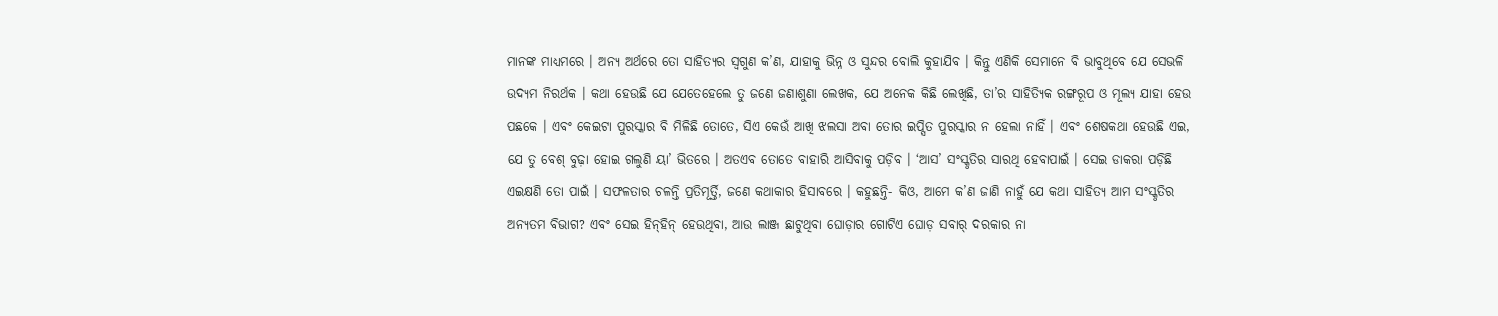ମାନଙ୍କ ମାଧ୍ୟମରେ । ଅନ୍ୟ ଅର୍ଥରେ ତୋ ସାହିତ୍ୟର ସ୍ୱଗୁଣ କ’ଣ, ଯାହାକୁ ଭିନ୍ନ ଓ ସୁନ୍ଦର ବୋଲି କୁହାଯିବ । କିନ୍ତୁ ଏଣିକି ସେମାନେ ବି ଭାବୁଥିବେ ଯେ ସେଭଳି ଉଦ୍ୟମ ନିରର୍ଥକ । କଥା ହେଉଛି ଯେ ଯେତେହେଲେ ତୁ ଜଣେ ଜଣାଶୁଣା ଲେଖକ, ଯେ ଅନେକ କିଛି ଲେଖିଛି, ତା’ର ସାହିତ୍ୟିକ ରଙ୍ଗରୂପ ଓ ମୂଲ୍ୟ ଯାହା ହେଉ ପଛକେ । ଏବଂ କେଇଟା ପୁରସ୍କାର ବି ମିଳିଛି ତୋତେ, ସିଏ କେଉଁ ଆଖି ଝଲସା ଅବା ତୋର ଇପ୍ସିତ ପୁରସ୍କାର ନ ହେଲା ନାହିଁ । ଏବଂ ଶେଷକଥା ହେଉଛି ଏଇ, ଯେ ତୁ ବେଶ୍ ବୁଢ଼ା ହୋଇ ଗଲୁଣି ୟା’ ଭିତରେ । ଅତଏବ ତୋତେ ବାହାରି ଆସିବାକୁ ପଡ଼ିବ । ‘ଆସ’ ସଂସ୍କୃତିର ସାରଥି ହେବାପାଇଁ । ସେଇ ଡାକରା ପଡ଼ିଛି ଏଇକ୍ଷଣି ତୋ ପାଇଁ । ସଫଳତାର ଚଳନ୍ତି ପ୍ରତିମୂର୍ତ୍ତି, ଜଣେ କଥାକାର ହିସାବରେ । କହୁଛନ୍ତି- କିଓ, ଆମେ କ’ଣ ଜାଣି ନାହୁଁ ଯେ କଥା ସାହିତ୍ୟ ଆମ ସଂସ୍କୃତିର ଅନ୍ୟତମ ବିଭାଗ? ଏବଂ ସେଇ ହିନ୍‌‌ହିନ୍ ହେଉଥିବା, ଆଉ ଲାଞ୍ଜ ଛାଟୁଥିବା ଘୋଡ଼ାର ଗୋଟିଏ ଘୋଡ଼ ସବାର୍ ଦରକାର ନା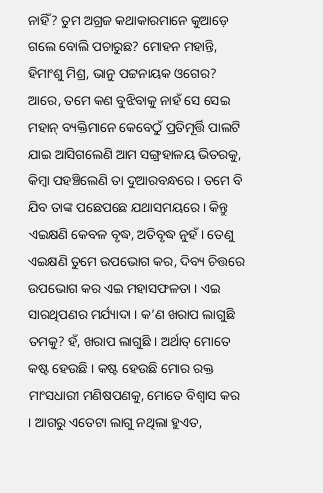ନାହିଁ? ତୁମ ଅଗ୍ରଜ କଥାକାରମାନେ କୁଆଡ଼େ ଗଲେ ବୋଲି ପଚାରୁଛ? ମୋହନ ମହାନ୍ତି, ହିମାଂଶୁ ମିଶ୍ର, ଭାନୁ ପଟ୍ଟନାୟକ ଓଗେର? ଆରେ, ତମେ କଣ ବୁଝିବାକୁ ନାହଁ ସେ ସେଇ ମହାନ୍ ବ୍ୟକ୍ତିମାନେ କେବେଠୁଁ ପ୍ରତିମୂର୍ତ୍ତି ପାଲଟି ଯାଇ ଆସିଗଲେଣି ଆମ ସଙ୍ଗ୍ରହାଳୟ ଭିତରକୁ, କିମ୍ବା ପହଞ୍ଚିଲେଣି ତା ଦୁଆରବନ୍ଧରେ । ତମେ ବି ଯିବ ତାଙ୍କ ପଛେପଛେ ଯଥାସମୟରେ । କିନ୍ତୁ ଏଇକ୍ଷଣି କେବଳ ବୃଦ୍ଧ, ଅତିବୃଦ୍ଧ ନୁହଁ । ତେଣୁ ଏଇକ୍ଷଣି ତୁମେ ଉପଭୋଗ କର, ଦିବ୍ୟ ଚିତ୍ତରେ ଉପଭୋଗ କର ଏଇ ମହାସଫଳତା । ଏଇ ସାରଥିପଣର ମର୍ଯ୍ୟାଦା । କ’ଣ ଖରାପ ଲାଗୁଛି ତମକୁ? ହଁ, ଖରାପ ଲାଗୁଛି । ଅର୍ଥାତ୍ ମୋତେ କଷ୍ଟ ହେଉଛି । କଷ୍ଟ ହେଉଛି ମୋର ରକ୍ତ ମାଂସଧାରୀ ମଣିଷପଣକୁ, ମୋତେ ବିଶ୍ୱାସ କର । ଆଗରୁ ଏତେଟା ଲାଗୁ ନଥିଲା ହୁଏତ,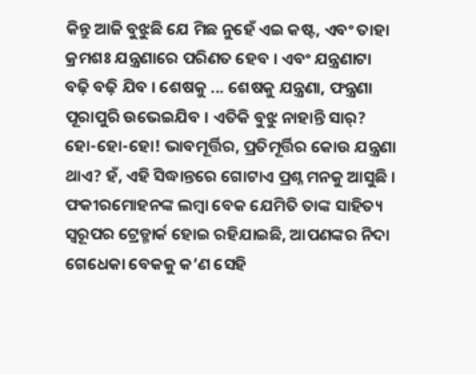କିନ୍ତୁ ଆଜି ବୁଝୁଛି ଯେ ମିଛ ନୁହେଁ ଏଇ କଷ୍ଟ, ଏବଂ ତାହା କ୍ରମଶଃ ଯନ୍ତ୍ରଣାରେ ପରିଣତ ହେବ । ଏବଂ ଯନ୍ତ୍ରଣାଟା ବଢ଼ି ବଢ଼ି ଯିବ । ଶେଷକୁ ... ଶେଷକୁ ଯନ୍ତ୍ରଣା, ଫନ୍ତ୍ରଣା ପୂରାପୁରି ଉଭେଇଯିବ । ଏତିକି ବୁଝୁ ନାହାନ୍ତି ସାର୍? ହୋ-ହୋ-ହୋ! ଭାବମୂର୍ତ୍ତିର, ପ୍ରତିମୂର୍ତ୍ତିର କୋଉ ଯନ୍ତ୍ରଣା ଥାଏ? ହଁ, ଏହି ସିଦ୍ଧାନ୍ତରେ ଗୋଟାଏ ପ୍ରଶ୍ନ ମନକୁ ଆସୁଛି । ଫକୀରମୋହନଙ୍କ ଲମ୍ବା ବେକ ଯେମିତି ତାଙ୍କ ସାହିତ୍ୟ ସ୍ୱରୂପର ଟ୍ରେଡ୍ମାର୍କ ହୋଇ ରହିଯାଇଛି, ଆପଣଙ୍କର ନିଦା ଗେଧେକା ବେକକୁ କ’ଣ ସେହି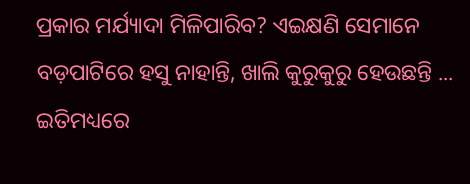ପ୍ରକାର ମର୍ଯ୍ୟାଦା ମିଳିପାରିବ? ଏଇକ୍ଷଣି ସେମାନେ ବଡ଼ପାଟିରେ ହସୁ ନାହାନ୍ତି, ଖାଲି କୁରୁକୁରୁ ହେଉଛନ୍ତି ... ଇତିମଧ୍ୟରେ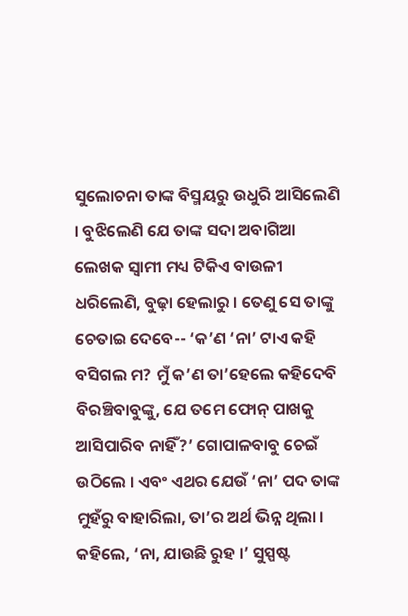ସୁଲୋଚନା ତାଙ୍କ ବିସ୍ମୟରୁ ଉଧୁରି ଆସିଲେଣି । ବୁଝିଲେଣି ଯେ ତାଙ୍କ ସଦା ଅବାଗିଆ ଲେଖକ ସ୍ୱାମୀ ମଧ୍ୟ ଟିକିଏ ବାଉଳୀ ଧରିଲେଣି, ବୁଢ଼ା ହେଲାରୁ । ତେଣୁ ସେ ତାଙ୍କୁ ଚେତାଇ ଦେବେ-- ‘କ’ଣ ‘ନା’ ଟାଏ କହି ବସିଗଲ ମ? ମୁଁ କ’ଣ ତା’ହେଲେ କହିଦେବି ବିରଞ୍ଚିବାବୁଙ୍କୁ, ଯେ ତମେ ଫୋନ୍ ପାଖକୁ ଆସିପାରିବ ନାହିଁ?’ ଗୋପାଳବାବୁ ଚେଇଁ ଉଠିଲେ । ଏବଂ ଏଥର ଯେଉଁ ‘ନା’ ପଦ ତାଙ୍କ ମୁହଁରୁ ବାହାରିଲା, ତା’ର ଅର୍ଥ ଭିନ୍ନ ଥିଲା । କହିଲେ, ‘ନା, ଯାଉଛି ରୁହ ।’ ସୁସ୍ପଷ୍ଟ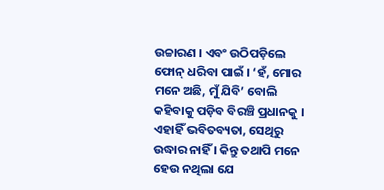ଉଚ୍ଚାରଣ । ଏବଂ ଉଠିପଡ଼ିଲେ ଫୋନ୍ ଧରିବା ପାଇଁ । ‘ହଁ, ମୋର ମନେ ଅଛି, ମୁଁ ଯିବି’ ବୋଲି କହିବାକୁ ପଡ଼ିବ ବିରଞ୍ଚି ପ୍ରଧାନକୁ । ଏହାହିଁ ଭବିତବ୍ୟତା, ସେଥିରୁ ଉଦ୍ଧାର ନାହିଁ । କିନ୍ତୁ ତଥାପି ମନେ ହେଉ ନଥିଲା ଯେ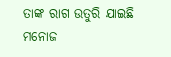ତାଙ୍କ ରାଗ ଉତୁରି ଯାଇଛି ମନୋଜ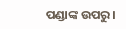ପଣ୍ଡାଙ୍କ ଉପରୁ ।